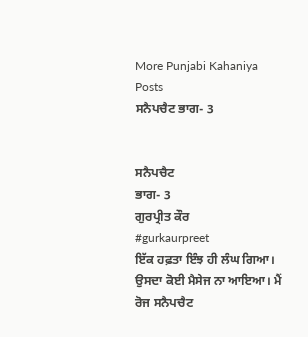More Punjabi Kahaniya  Posts
ਸਨੈਪਚੈਟ ਭਾਗ- 3


ਸਨੈਪਚੈਟ
ਭਾਗ- 3
ਗੁਰਪ੍ਰੀਤ ਕੌਰ
#gurkaurpreet
ਇੱਕ ਹਫ਼ਤਾ ਇੰਝ ਹੀ ਲੰਘ ਗਿਆ। ਉਸਦਾ ਕੋਈ ਮੈਸੇਜ ਨਾ ਆਇਆ। ਮੈਂ ਰੋਜ ਸਨੈਪਚੈਟ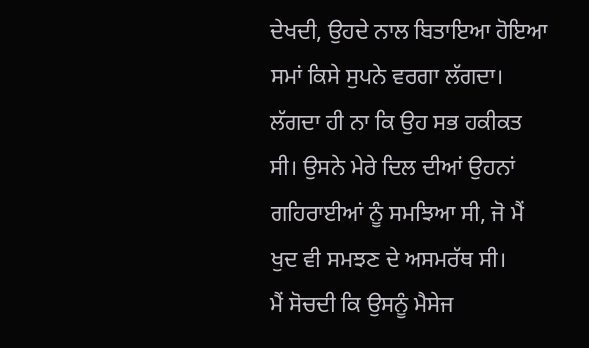ਦੇਖਦੀ, ਉਹਦੇ ਨਾਲ ਬਿਤਾਇਆ ਹੋਇਆ ਸਮਾਂ ਕਿਸੇ ਸੁਪਨੇ ਵਰਗਾ ਲੱਗਦਾ। ਲੱਗਦਾ ਹੀ ਨਾ ਕਿ ਉਹ ਸਭ ਹਕੀਕਤ ਸੀ। ਉਸਨੇ ਮੇਰੇ ਦਿਲ ਦੀਆਂ ਉਹਨਾਂ ਗਹਿਰਾਈਆਂ ਨੂੰ ਸਮਝਿਆ ਸੀ, ਜੋ ਮੈਂ ਖੁਦ ਵੀ ਸਮਝਣ ਦੇ ਅਸਮਰੱਥ ਸੀ।
ਮੈਂ ਸੋਚਦੀ ਕਿ ਉਸਨੂੰ ਮੈਸੇਜ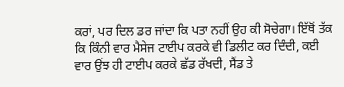ਕਰਾਂ, ਪਰ ਦਿਲ ਡਰ ਜਾਂਦਾ ਕਿ ਪਤਾ ਨਹੀਂ ਉਹ ਕੀ ਸੋਚੇਗਾ। ਇੱਥੋਂ ਤੱਕ ਕਿ ਕਿੰਨੀ ਵਾਰ ਮੈਸੇਜ ਟਾਈਪ ਕਰਕੇ ਵੀ ਡਿਲੀਟ ਕਰ ਦਿੰਦੀ, ਕ‌ਈ ਵਾਰ ਉਂਝ ਹੀ ਟਾਈਪ ਕਰਕੇ ਛੱਡ ਰੱਖਦੀ, ਸੈਂਡ ਤੇ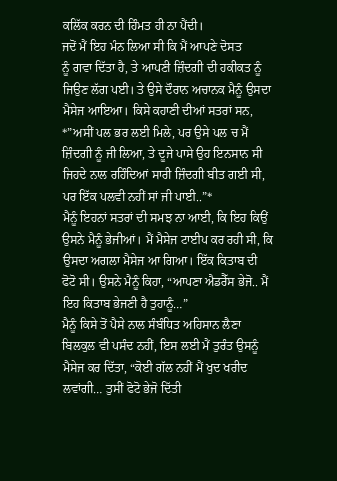ਕਲਿੱਕ ਕਰਨ ਦੀ ਹਿੰਮਤ ਹੀ ਨਾ ਪੈਂਦੀ।
ਜਦੋਂ ਮੈਂ ਇਹ‌ ਮੰਨ ਲਿਆ ਸੀ ਕਿ ਮੈਂ ਆਪਣੇ ਦੋਸਤ ਨੂੰ ‌ਗਵਾ ਦਿੱਤਾ ਹੈ, ਤੇ ਆਪਣੀ ਜ਼ਿੰਦਗੀ ਦੀ ਹਕੀਕਤ ਨੂੰ ਜਿਉਣ ਲੱਗ ਪ‌ਈ। ਤੇ ਉਸੇ ਦੌਰਾਨ ਅਚਾਨਕ ਮੈਨੂੰ ਉਸਦਾ ਮੈਸੇਜ ਆਇਆ। ਕਿਸੇ ਕਹਾਣੀ ਦੀਆਂ ਸਤਰਾਂ ਸਨ,
*”ਅਸੀਂ ਪਲ ਭਰ ਲਈ ਮਿਲੇ, ਪਰ ਉਸੇ ਪਲ ਚ ਮੈਂ ਜ਼ਿੰਦਗੀ ਨੂੰ ਜੀ ਲਿਆ, ਤੇ ਦੂਜੇ ਪਾਸੇ ਉਹ ਇਨਸਾਨ ਸੀ ਜਿਹਦੇ ਨਾਲ ਰਹਿੰਦਿਆਂ ਸਾਰੀ ਜ਼ਿੰਦਗੀ ਬੀਤ ਗ‌ਈ ਸੀ, ਪਰ ਇੱਕ ਪਲ‌ਵੀ ਨਹੀਂ ਸਾਂ ਜੀ ਪਾਈ..”*
ਮੈਨੂੰ ਇਹਨਾਂ ਸਤਰਾਂ ਦੀ ਸਮਝ ਨਾ ਆਈ, ਕਿ ਇਹ ਕਿਉਂ ਉਸਨੇ ਮੈਨੂੰ ਭੇਜੀਆਂ। ਮੈਂ ਮੈਸੇਜ ਟਾਈਪ ਕਰ ਰਹੀ ਸੀ, ਕਿ ਉਸਦਾ ਅਗਲਾ‌ ਮੈਸੇਜ ਆ ਗਿਆ। ਇੱਕ ਕਿਤਾਬ ਦੀ ਫੋਟੋ ਸੀ। ਉਸਨੇ ਮੈਨੂੰ ਕਿਹਾ, “ਆਪਣਾ ਐਡਰੈੱਸ ਭੇਜੋ.. ਮੈਂ ਇਹ ਕਿਤਾਬ ਭੇਜਣੀ ਹੈ ਤੁਹਾਨੂੰ…”
ਮੈਨੂੰ ਕਿਸੇ ਤੋਂ ਪੈਸੇ ਨਾਲ ਸੰਬੰਧਿਤ ਅਹਿਸਾਨ ਲੈਣਾ ਬਿਲਕੁਲ ਵੀ ਪਸੰਦ ਨਹੀਂ, ਇਸ ਲਈ ਮੈਂ ਤੁਰੰਤ ਉਸਨੂੰ ਮੈਸੇਜ ਕਰ ਦਿੱਤਾ, “ਕੋਈ ਗੱਲ ਨਹੀਂ ਮੈਂ ਖੁਦ ਖਰੀਦ ਲਵਾਂਗੀ… ਤੁਸੀਂ ਫੋਟੋ ਭੇਜੋ ਦਿੱਤੀ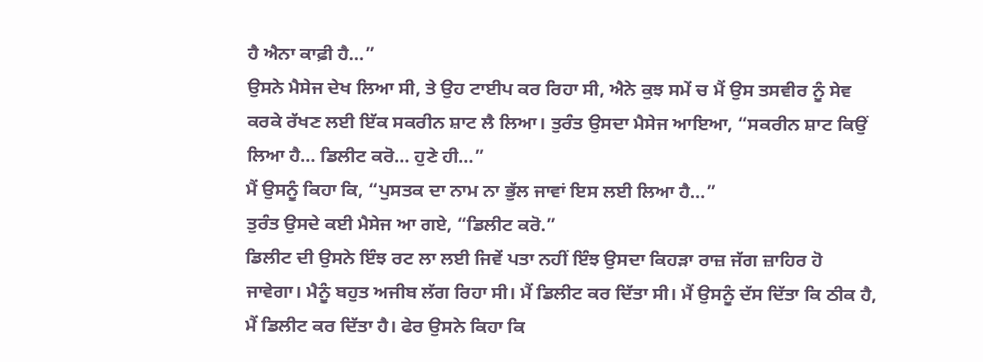ਹੈ ਐਨਾ ਕਾਫ਼ੀ ਹੈ…”
ਉਸਨੇ ਮੈਸੇਜ ਦੇਖ ਲਿਆ ਸੀ, ਤੇ ਉਹ ਟਾਈਪ ਕਰ ਰਿਹਾ ਸੀ, ਐਨੇ ਕੁਝ ਸਮੇਂ ਚ ਮੈਂ ਉਸ ਤਸਵੀਰ ਨੂੰ ਸੇਵ ਕਰਕੇ ਰੱਖਣ ਲਈ ਇੱਕ ਸਕਰੀਨ ਸ਼ਾਟ ਲੈ ਲਿਆ। ਤੁਰੰਤ ਉਸਦਾ ਮੈਸੇਜ ਆਇਆ, “ਸਕਰੀਨ ਸ਼ਾਟ ਕਿਉਂ ਲਿਆ ਹੈ… ਡਿਲੀਟ ਕਰੋ… ਹੁਣੇ ਹੀ…”
ਮੈਂ ਉਸਨੂੰ ਕਿਹਾ ਕਿ, “ਪੁਸਤਕ ਦਾ ਨਾਮ ਨਾ ਭੁੱਲ ਜਾਵਾਂ ਇਸ ਲਈ ਲਿਆ ਹੈ…”
ਤੁਰੰਤ ਉਸਦੇ ਕ‌ਈ ਮੈਸੇਜ ਆ ਗ‌ਏ, “ਡਿਲੀਟ ਕਰੋ.”
ਡਿਲੀਟ ਦੀ ਉਸਨੇ ਇੰਝ ਰਟ ਲਾ ਲਈ ਜਿਵੇਂ ਪਤਾ ਨਹੀਂ ਇੰਝ ਉਸਦਾ ਕਿਹੜਾ ਰਾਜ਼ ਜੱਗ ਜ਼ਾਹਿਰ ਹੋ ਜਾਵੇਗਾ। ਮੈਨੂੰ ਬਹੁਤ ਅਜੀਬ ਲੱਗ ਰਿਹਾ ਸੀ। ਮੈਂ ਡਿਲੀਟ ਕਰ ਦਿੱਤਾ ਸੀ। ਮੈਂ ਉਸਨੂੰ ਦੱਸ ਦਿੱਤਾ ਕਿ ਠੀਕ ਹੈ, ਮੈਂ ਡਿਲੀਟ ਕਰ ਦਿੱਤਾ ਹੈ। ਫੇਰ ਉਸਨੇ ਕਿਹਾ ਕਿ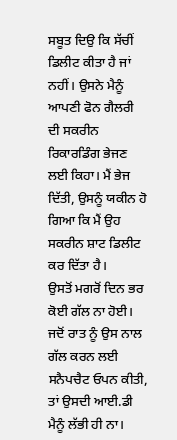ਸਬੂਤ ਦਿਉ ਕਿ ਸੱਚੀਂ ਡਿਲੀਟ ਕੀਤਾ ਹੈ ਜਾਂ ਨਹੀਂ। ਉਸਨੇ ਮੈਨੂੰ ਆਪਣੀ ਫੋਨ ਗੈਲਰੀ ਦੀ ਸਕਰੀਨ ਰਿਕਾਰਡਿੰਗ ਭੇਜਣ ਲਈ ਕਿਹਾ। ਮੈਂ ਭੇਜ ਦਿੱਤੀ, ਉਸਨੂੰ ਯਕੀਨ ਹੋ ਗਿਆ ਕਿ ਮੈਂ ਉਹ ਸਕਰੀਨ ਸ਼ਾਟ ਡਿਲੀਟ ਕਰ ਦਿੱਤਾ ਹੈ।
ਉਸਤੋਂ ਮਗਰੋਂ ਦਿਨ ਭਰ ਕੋਈ ਗੱਲ ਨਾ ਹੋਈ। ਜਦੋਂ ਰਾਤ ਨੂੰ ਉਸ ਨਾਲ ਗੱਲ ਕਰਨ ਲਈ ਸਨੈਪਚੈਟ ਓਪਨ ਕੀਤੀ, ਤਾਂ ਉਸਦੀ ਆਈ.ਡੀ ਮੈਨੂੰ ਲੱਭੀ ਹੀ ਨਾ।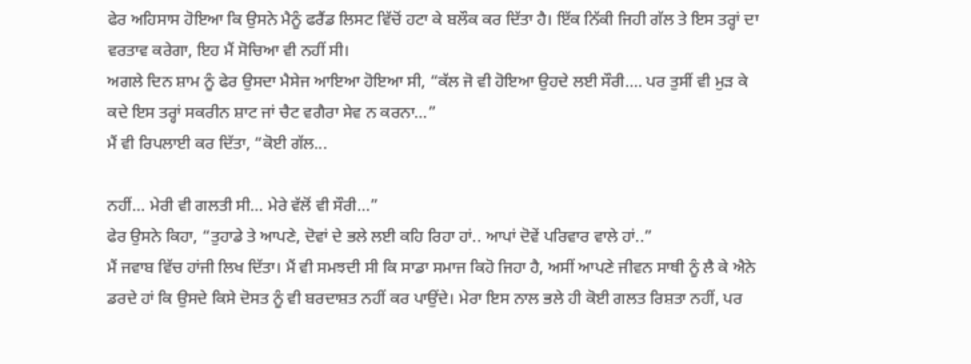ਫੇਰ ਅਹਿਸਾਸ ਹੋਇਆ ਕਿ ਉਸਨੇ ਮੈਨੂੰ ਫਰੈਂਡ ਲਿਸਟ ਵਿੱਚੋਂ ਹਟਾ ਕੇ ਬਲੌਕ ਕਰ ਦਿੱਤਾ ਹੈ। ਇੱਕ ਨਿੱਕੀ ਜਿਹੀ ਗੱਲ ਤੇ ਇਸ ਤਰ੍ਹਾਂ ਦਾ ਵਰਤਾਵ ਕਰੇਗਾ, ਇਹ ਮੈਂ ਸੋਚਿਆ ਵੀ ਨਹੀਂ ਸੀ।
ਅਗਲੇ ਦਿਨ ਸ਼ਾਮ ਨੂੰ ਫੇਰ ਉਸਦਾ ਮੈਸੇਜ ਆਇਆ ਹੋਇਆ ਸੀ, “ਕੱਲ ਜੋ ਵੀ ਹੋਇਆ ਉਹਦੇ ਲਈ ਸੌਰੀ…. ਪਰ ਤੁਸੀਂ ਵੀ ਮੁੜ ਕੇ ਕਦੇ ਇਸ ਤਰ੍ਹਾਂ ਸਕਰੀਨ ਸ਼ਾਟ ਜਾਂ ਚੈਟ ਵਗੈਰਾ ਸੇਵ ਨ ਕਰਨਾ…”
ਮੈਂ ਵੀ ਰਿਪਲਾਈ ਕਰ ਦਿੱਤਾ, “ਕੋਈ ਗੱਲ...

ਨਹੀਂ… ਮੇਰੀ ਵੀ ਗਲਤੀ ਸੀ… ਮੇਰੇ ਵੱਲੋਂ ਵੀ ਸੌਰੀ…”
ਫੇਰ ਉਸਨੇ ਕਿਹਾ, “ਤੁਹਾਡੇ ਤੇ ਆਪਣੇ, ਦੋਵਾਂ ਦੇ ਭਲੇ ਲਈ ਕਹਿ ਰਿਹਾ ਹਾਂ.. ਆਪਾਂ ਦੋਵੇਂ ਪਰਿਵਾਰ ਵਾਲੇ ਹਾਂ..”
ਮੈਂ ਜਵਾਬ ਵਿੱਚ ਹਾਂਜੀ ਲਿਖ ਦਿੱਤਾ। ਮੈਂ ਵੀ ਸਮਝਦੀ ਸੀ ਕਿ ਸਾਡਾ ਸਮਾਜ ਕਿਹੋ ਜਿਹਾ ਹੈ, ਅਸੀਂ ਆਪਣੇ ਜੀਵਨ ਸਾਥੀ ਨੂੰ ਲੈ ਕੇ ਐਨੇ ਡਰਦੇ ਹਾਂ ਕਿ ਉਸਦੇ ਕਿਸੇ ਦੋਸਤ ਨੂੰ ਵੀ ਬਰਦਾਸ਼ਤ ਨਹੀਂ ਕਰ ਪਾਉਂਦੇ। ਮੇਰਾ ਇਸ ਨਾਲ ਭਲੇ ਹੀ ਕੋਈ ਗਲਤ ਰਿਸ਼ਤਾ ਨਹੀਂ, ਪਰ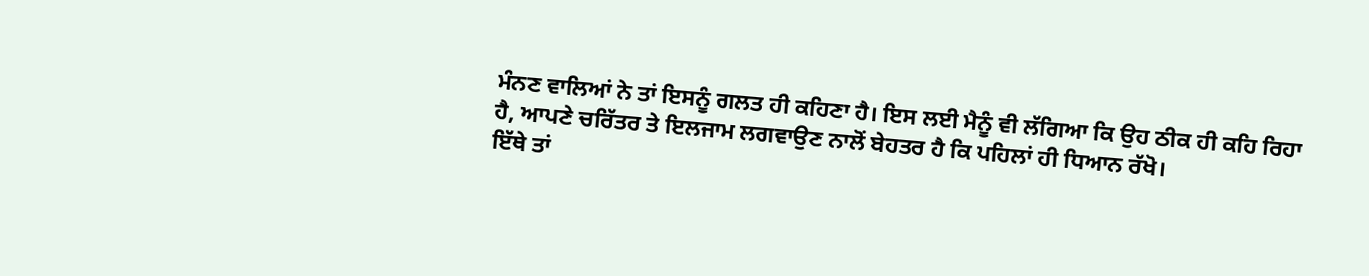ਮੰਨਣ ਵਾਲਿਆਂ ਨੇ ਤਾਂ ਇਸਨੂੰ ਗਲਤ ਹੀ ਕਹਿਣਾ ਹੈ। ਇਸ ਲਈ ਮੈਨੂੰ ਵੀ ਲੱਗਿਆ ਕਿ ਉਹ ਠੀਕ ਹੀ ਕਹਿ ਰਿਹਾ ਹੈ, ਆਪਣੇ ਚਰਿੱਤਰ ਤੇ ਇਲਜਾਮ ਲਗਵਾਉਣ ਨਾਲੋਂ ਬੇਹਤਰ ਹੈ ਕਿ ਪਹਿਲਾਂ ਹੀ ਧਿਆਨ ਰੱਖੋ।
ਇੱਥੇ ਤਾਂ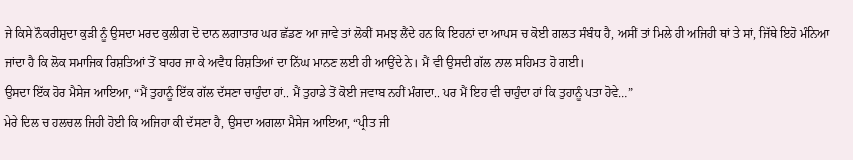ਜੇ ਕਿਸੇ ਨੌਕਰੀਸ਼ੁਦਾ ਕੁੜੀ ਨੂੰ ਉਸਦਾ ਮਰਦ ਕੁਲੀਗ ਦੋ ਦਾਨ ਲਗਾਤਾਰ ਘਰ ਛੱਡਣ ਆ ਜਾਵੇ ਤਾਂ ਲੋਕੀਂ ਸਮਝ ਲੈਂਦੇ ਹਨ ਕਿ ਇਹਨਾਂ ਦਾ ਆਪਸ ਚ ਕੋਈ ਗਲਤ ਸੰਬੰਧ ਹੈ, ਅਸੀਂ ਤਾਂ ਮਿਲੇ ਹੀ ਅਜਿਹੀ ਥਾਂ ਤੇ ਸਾਂ, ਜਿੱਥੇ ਇਹੋ ਮੰਨਿਆ ਜਾਂਦਾ ਹੈ ਕਿ ਲੋਕ ਸਮਾਜਿਕ ਰਿਸ਼ਤਿਆਂ ਤੋਂ ਬਾਹਰ ਜਾ ਕੇ ਅਵੈਧ ਰਿਸ਼ਤਿਆਂ ਦਾ ਨਿੱਘ ਮਾਨਣ ਲਈ ਹੀ ਆਉਂਦੇ ਨੇ। ਮੈਂ ਵੀ ਉਸਦੀ ਗੱਲ ਨਾਲ ਸਹਿਮਤ ਹੋ ਗ‌ਈ।
ਉਸਦਾ ਇੱਕ ਹੋਰ ਮੈਸੇਜ ਆਇਆ, “ਮੈਂ ਤੁਹਾਨੂੰ ਇੱਕ ਗੱਲ ਦੱਸਣਾ ਚਾਹੁੰਦਾ ਹਾਂ.. ਮੈਂ ਤੁਹਾਡੇ ਤੋਂ ਕੋਈ ਜਵਾਬ ਨਹੀਂ ਮੰਗਦਾ.. ਪਰ ਮੈਂ ਇਹ ਵੀ ਚਾਹੁੰਦਾ ਹਾਂ ਕਿ ਤੁਹਾਨੂੰ ਪਤਾ ਹੋਵੇ…”
ਮੇਰੇ ਦਿਲ ਚ ਹਲਚਲ ਜਿਹੀ ਹੋਈ ਕਿ ਅਜਿਹਾ ਕੀ ਦੱਸਣਾ ਹੈ, ਉਸਦਾ ਅਗਲਾ ਮੈਸੇਜ ਆਇਆ, “ਪ੍ਰੀਤ ਜੀ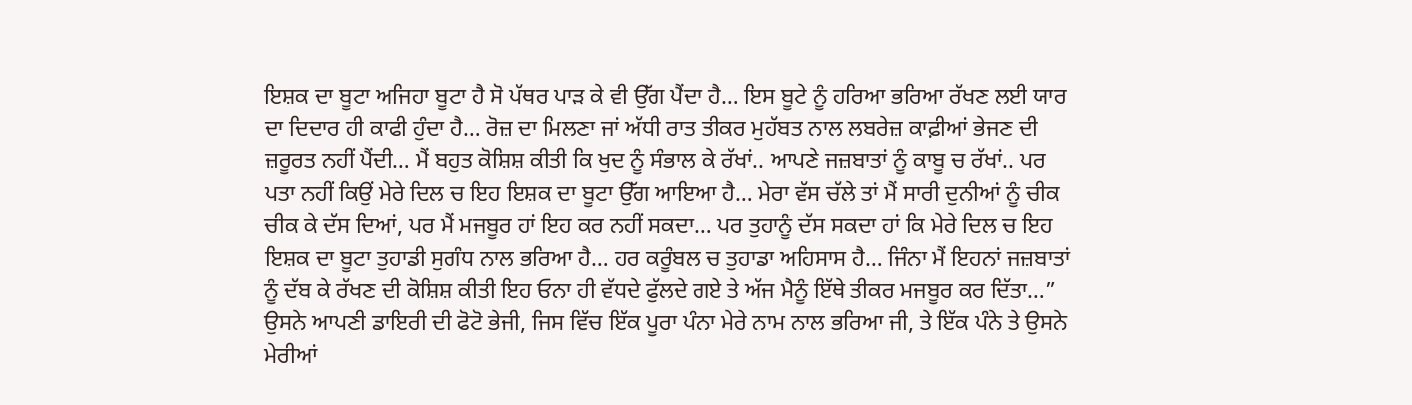ਇਸ਼ਕ ਦਾ ਬੂਟਾ ਅਜਿਹਾ ਬੂਟਾ ਹੈ ਸੋ ਪੱਥਰ ਪਾੜ ਕੇ ਵੀ ਉੱਗ ਪੈਂਦਾ ਹੈ… ਇਸ ਬੂਟੇ ਨੂੰ ਹਰਿਆ ਭਰਿਆ ਰੱਖਣ ਲਈ ਯਾਰ ਦਾ ਦਿਦਾਰ ਹੀ ਕਾਫੀ ਹੁੰਦਾ ਹੈ… ਰੋਜ਼ ਦਾ ਮਿਲਣਾ ਜਾਂ ਅੱਧੀ ਰਾਤ ਤੀਕਰ ਮੁਹੱਬਤ ਨਾਲ ਲਬਰੇਜ਼ ਕਾਫ਼ੀਆਂ ਭੇਜਣ ਦੀ ਜ਼ਰੂਰਤ ਨਹੀਂ ਪੈਂਦੀ… ਮੈਂ ਬਹੁਤ ਕੋਸ਼ਿਸ਼ ਕੀਤੀ ਕਿ ਖੁਦ ਨੂੰ ਸੰਭਾਲ ਕੇ ਰੱਖਾਂ.. ਆਪਣੇ ਜਜ਼ਬਾਤਾਂ ਨੂੰ ਕਾਬੂ ਚ ਰੱਖਾਂ.. ਪਰ ਪਤਾ ਨਹੀਂ ਕਿਉਂ ਮੇਰੇ ਦਿਲ ਚ ਇਹ ਇਸ਼ਕ ਦਾ ਬੂਟਾ ਉੱਗ ਆਇਆ ਹੈ… ਮੇਰਾ ਵੱਸ ਚੱਲੇ ਤਾਂ ਮੈਂ ਸਾਰੀ ਦੁਨੀਆਂ ਨੂੰ ਚੀਕ ਚੀਕ ਕੇ ਦੱਸ ਦਿਆਂ, ਪਰ ਮੈਂ ਮਜਬੂਰ ਹਾਂ ਇਹ ਕਰ ਨਹੀਂ ਸਕਦਾ… ਪਰ ਤੁਹਾਨੂੰ ਦੱਸ ਸਕਦਾ ਹਾਂ ਕਿ ਮੇਰੇ ਦਿਲ ਚ ਇਹ ਇਸ਼ਕ ਦਾ ਬੂਟਾ ਤੁਹਾਡੀ ਸੁਗੰਧ ਨਾਲ ਭਰਿਆ ਹੈ… ਹਰ ਕਰੂੰਬਲ ਚ ਤੁਹਾਡਾ ਅਹਿਸਾਸ ਹੈ… ਜਿੰਨਾ ਮੈਂ ਇਹਨਾਂ ਜਜ਼ਬਾਤਾਂ ਨੂੰ ਦੱਬ ਕੇ ਰੱਖਣ ਦੀ ਕੋਸ਼ਿਸ਼ ਕੀਤੀ ਇਹ ਓਨਾ ਹੀ ਵੱਧਦੇ ਫੁੱਲਦੇ ਗ‌ਏ ਤੇ ਅੱਜ ਮੈਨੂੰ ਇੱਥੇ ਤੀਕਰ ਮਜਬੂਰ ਕਰ ਦਿੱਤਾ…”
ਉਸਨੇ ਆਪਣੀ ਡਾਇਰੀ ਦੀ ਫੋਟੋ ਭੇਜੀ, ਜਿਸ ਵਿੱਚ ਇੱਕ ਪੂਰਾ ਪੰਨਾ ਮੇਰੇ ਨਾਮ ਨਾਲ ਭਰਿਆ ਜੀ, ਤੇ ਇੱਕ ਪੰਨੇ ਤੇ ਉਸਨੇ ਮੇਰੀਆਂ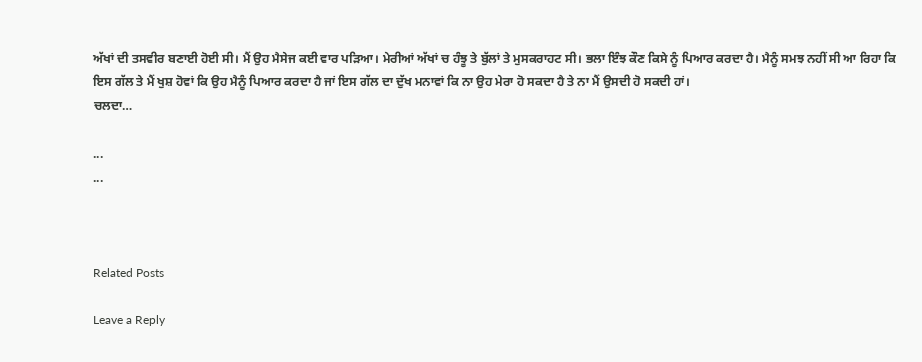ਅੱਖਾਂ ਦੀ ਤਸਵੀਰ ਬਣਾਈ ਹੋਈ ਸੀ। ਮੈਂ ਉਹ ਮੈਸੇਜ ਕ‌ਈ ਵਾਰ ਪੜਿਆ। ਮੇਰੀਆਂ ਅੱਖਾਂ ਚ ਹੰਝੂ ਤੇ ਬੁੱਲਾਂ ਤੇ ਮੁਸਕਰਾਹਟ ਸੀ। ਭਲਾ ਇੰਝ ਕੌਣ ਕਿਸੇ ਨੂੰ ਪਿਆਰ ਕਰਦਾ ਹੈ। ਮੈਨੂੰ ਸਮਝ ਨਹੀਂ ਸੀ ਆ ਰਿਹਾ ਕਿ ਇਸ ਗੱਲ ਤੇ ਮੈਂ ਖੁਸ਼ ਹੋਵਾਂ ਕਿ ਉਹ ਮੈਨੂੰ ਪਿਆਰ ਕਰਦਾ ਹੈ ਜਾਂ ਇਸ ਗੱਲ ਦਾ ਦੁੱਖ ਮਨਾਵਾਂ ਕਿ ਨਾ ਉਹ ਮੇਰਾ ਹੋ ਸਕਦਾ ਹੈ ਤੇ ਨਾ ਮੈਂ ਉਸਦੀ ਹੋ ਸਕਦੀ ਹਾਂ।
ਚਲਦਾ…

...
...



Related Posts

Leave a Reply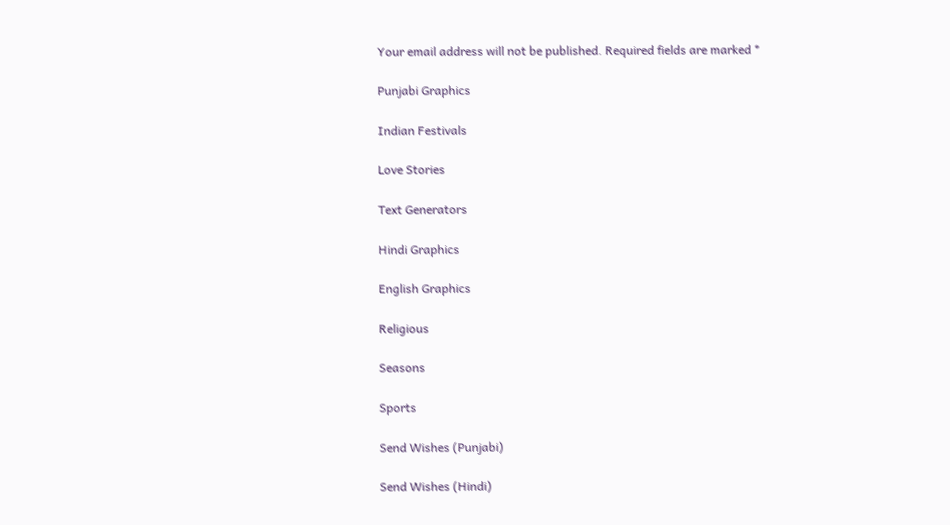Your email address will not be published. Required fields are marked *

Punjabi Graphics

Indian Festivals

Love Stories

Text Generators

Hindi Graphics

English Graphics

Religious

Seasons

Sports

Send Wishes (Punjabi)

Send Wishes (Hindi)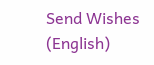Send Wishes (English)